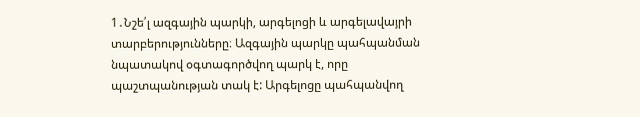1․Նշե՛լ ազգային պարկի, արգելոցի և արգելավայրի տարբերությունները։ Ազգային պարկը պահպանման նպատակով օգտագործվող պարկ է, որը պաշտպանության տակ է: Արգելոցը պահպանվող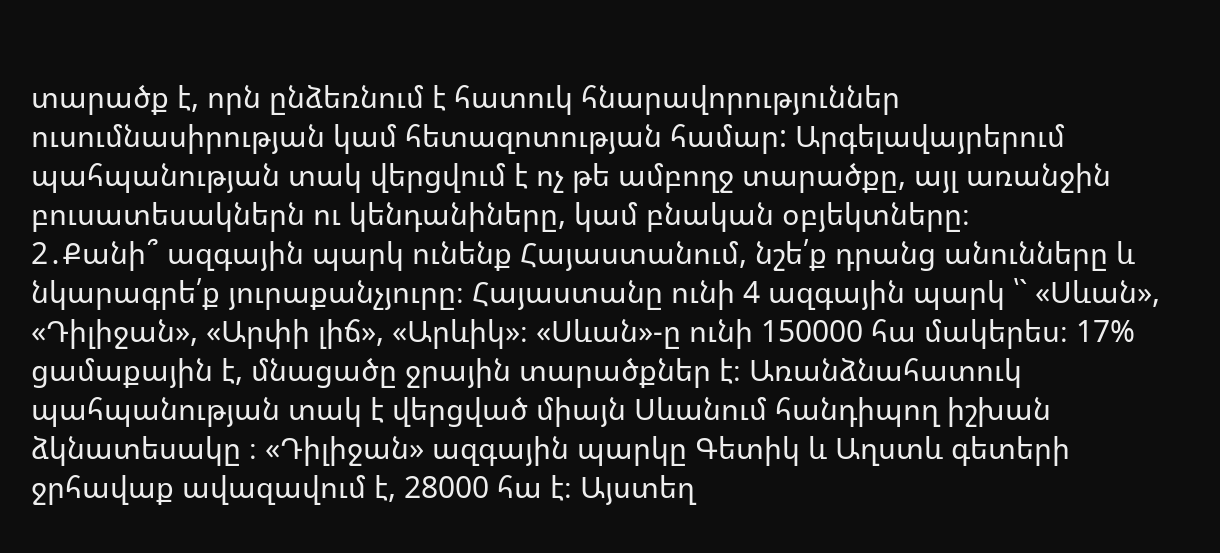տարածք է, որն ընձեռնում է հատուկ հնարավորություններ ուսումնասիրության կամ հետազոտության համար: Արգելավայրերում պահպանության տակ վերցվում է ոչ թե ամբողջ տարածքը, այլ առանջին բուսատեսակներն ու կենդանիները, կամ բնական օբյեկտները։
2․Քանի՞ ազգային պարկ ունենք Հայաստանում, նշե՛ք դրանց անունները և նկարագրե՛ք յուրաքանչյուրը։ Հայաստանը ունի 4 ազգային պարկ ՝` «Սևան», «Դիլիջան», «Արփի լիճ», «Արևիկ»։ «Սևան»-ը ունի 150000 հա մակերես։ 17% ցամաքային է, մնացածը ջրային տարածքներ է։ Առանձնահատուկ պահպանության տակ է վերցված միայն Սևանում հանդիպող իշխան ձկնատեսակը ։ «Դիլիջան» ազգային պարկը Գետիկ և Աղստև գետերի ջրհավաք ավազավում է, 28000 հա է։ Այստեղ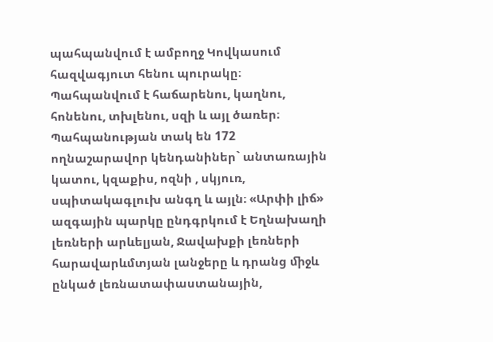պահպանվում է ամբողջ Կովկասում հազվագյուտ հենու պուրակը։ Պահպանվում է հաճարենու, կաղնու, հոնենու, տխլենու, սզի և այլ ծառեր։ Պահպանության տակ են 172 ողնաշարավոր կենդանիներ` անտառային կատու, կզաքիս, ոզնի , սկյուռ, սպիտակագլուխ անգղ և այլն։ «Արփի լիճ» ազգային պարկը ընդգրկում է Եղնախաղի լեռների արևելյան, Ջավախքի լեռների հարավարևմտյան լանջերը և դրանց ﬕջև ընկած լեռնատափաստանային,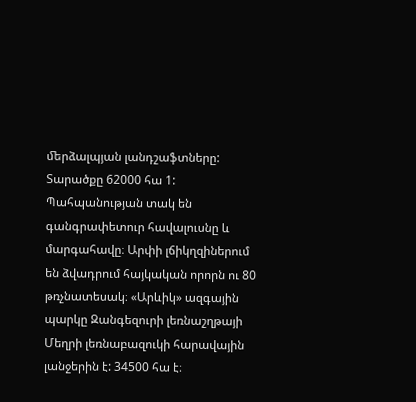ﬔրձալպյան լանդշաֆտները: Տարածքը 62000 հա 1: Պահպանության տակ են գանգրափետուր հավալուսնը և մարգահավը։ Արփի լճիկղզիներում են ձվադրում հայկական որորն ու 80 թռչնատեսակ։ «Արևիկ» ազգային պարկը Զանգեզուրի լեռնաշղթայի Մեղրի լեռնաբազուկի հարավային լանջերին է: 34500 հա է։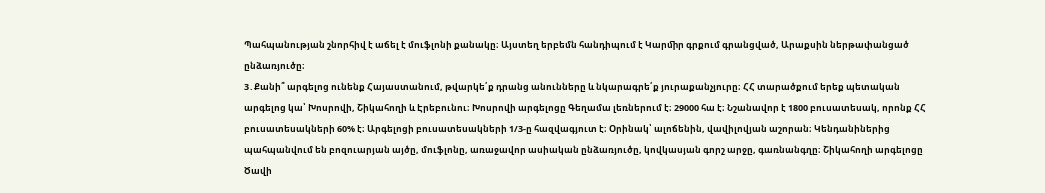Պահպանության շնորհիվ է աճել է մուֆլոնի քանակը։ Այստեղ երբեմն հանդիպում է Կարﬕր գրքում գրանցված, Արաքսին ներթափանցած ընձառյուծը։
3․Քանի՞ արգելոց ունենք Հայաստանում, թվարկե՛ք դրանց անունները և նկարագրե՛ք յուրաքանչյուրը։ ՀՀ տարածքում երեք պետական արգելոց կա՝ Խոսրովի, Շիկահողի և Էրեբունու։ Խոսրովի արգելոցը Գեղամա լեռներում է։ 29000 հա է։ Նշանավոր է 1800 բուսատեսակ, որոնք ՀՀ բուսատեսակների 60% է։ Արգելոցի բուսատեսակների 1/3-ը հազվագյուտ է։ Օրինակ՝ ալոճենին, վավիլովյան աշորան։ Կենդանիներից պահպանվում են բոզուարյան այծը, մուֆլոնը, առաջավոր ասիական ընձառյուծը, կովկասյան գորշ արջը, գառնանգղը։ Շիկահողի արգելոցը Ծավի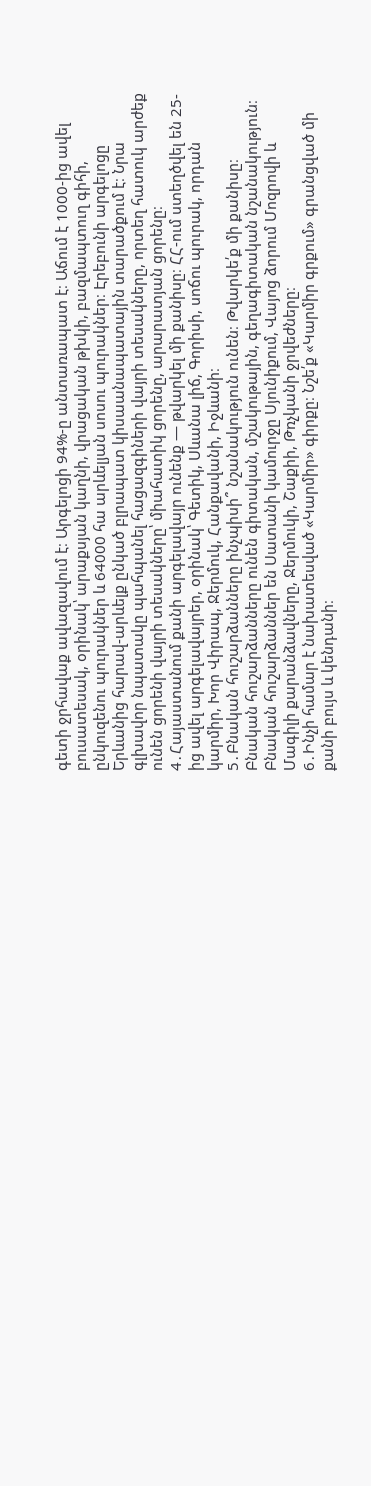գետի ջրհավաք ավազավում է։ Արգելոցի 94%-ը անտառապատ է։ Աճում է 1000-ից ավել բուսատեսակ, օրինակ՝ արաքսյան կաղնի, վրացական թխկի, բազմապտուղ գիհի, ընկուզենու պուրակներ և 64000 հա արևելյան սոսու պուրակներ։ Էրեբունի արգելոցը Երևանից հարավ-արևելք ընկած բլրապատ կիսաանապատային տարածքում է։ Նրա գլխավոր նպատակը պահպանել հացազգիների վայրի տեսակները, որտեղ հատուկ արժեք ունեն ցորենի վայրի տեսակները՝ միահատիկ ցորենը, արարատյան ցորենը։
4․Հայաստանում քանի արգելավայր ունենք — թվարկել մի քանիսը։ ՀՀ-ում ստեղծվել են 25-ից ավել արգելավայրեր, օրինակ՝ Գետիկ, Սևանա լիճ, Գորիսի, սոճու պուրակ, որդան կարմիր, Խոր Վիրապ, Ջերմուկ, Հանքավանի, Իջևանի։
5․Բնական հուշարձանները ինչպիսի՞ նշանակություն ունեն։ Թվարկե՛ք մի քանիսը։ Բնական հուշարձանները ունեն գիտական, մշակութային, գեղագիտական նշանակություն։ Բնական հուշարձաններ են Սատանի կամուրջը Սյունիքում, Վայոց ձորում Մոզրովի և Մագիլի քարանձավները, Ջերմուկի, Շաքիի, Թռչկանի ջրվեժները։
6․Ինչի համար է նախատեսված «Կարմիր» գիրքը։ Նշե՛ք «Կարմիր գրքում» գրանցված մի քանի բույս և կենդանի։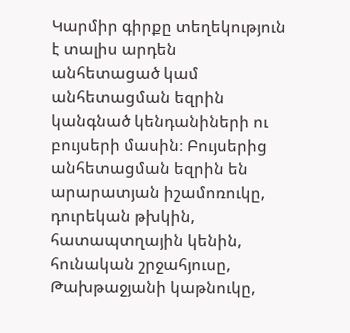Կարմիր գիրքը տեղեկություն է տալիս արդեն անհետացած կամ անհետացման եզրին կանգնած կենդանիների ու բույսերի մասին։ Բույսերից անհետացման եզրին են արարատյան իշամոռուկը, դուրեկան թխկին, հատապտղային կենին, հունական շրջահյուսը, Թախթաջյանի կաթնուկը,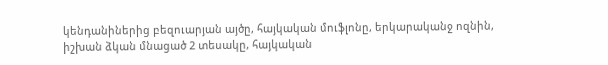կենդանիներից բեզուարյան այծը, հայկական մուֆլոնը, երկարականջ ոզնին, իշխան ձկան մնացած 2 տեսակը, հայկական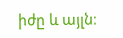իժը և այլն։